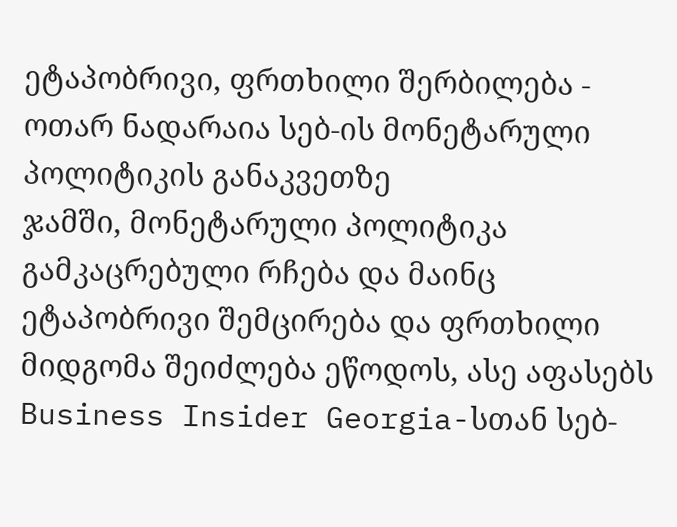ეტაპობრივი, ფრთხილი შერბილება - ოთარ ნადარაია სებ-ის მონეტარული პოლიტიკის განაკვეთზე
ჯამში, მონეტარული პოლიტიკა გამკაცრებული რჩება და მაინც ეტაპობრივი შემცირება და ფრთხილი მიდგომა შეიძლება ეწოდოს, ასე აფასებს Business Insider Georgia-სთან სებ-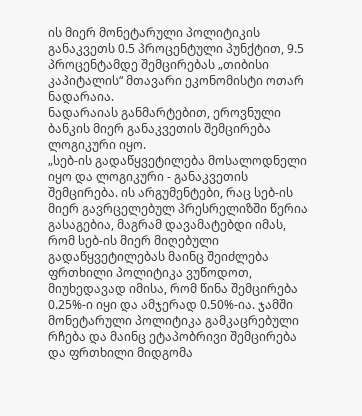ის მიერ მონეტარული პოლიტიკის განაკვეთს 0.5 პროცენტული პუნქტით, 9.5 პროცენტამდე შემცირებას „თიბისი კაპიტალის“ მთავარი ეკონომისტი ოთარ ნადარაია.
ნადარაიას განმარტებით, ეროვნული ბანკის მიერ განაკვეთის შემცირება ლოგიკური იყო.
„სებ-ის გადაწყვეტილება მოსალოდნელი იყო და ლოგიკური - განაკვეთის შემცირება. ის არგუმენტები, რაც სებ-ის მიერ გავრცელებულ პრესრელიზში წერია გასაგებია, მაგრამ დავამატებდი იმას, რომ სებ-ის მიერ მიღებული გადაწყვეტილებას მაინც შეიძლება ფრთხილი პოლიტიკა ვუწოდოთ, მიუხედავად იმისა, რომ წინა შემცირება 0.25%-ი იყი და ამჯერად 0.50%-ია. ჯამში მონეტარული პოლიტიკა გამკაცრებული რჩება და მაინც ეტაპობრივი შემცირება და ფრთხილი მიდგომა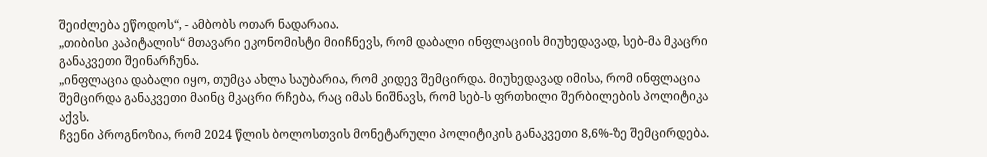შეიძლება ეწოდოს“, - ამბობს ოთარ ნადარაია.
„თიბისი კაპიტალის“ მთავარი ეკონომისტი მიიჩნევს, რომ დაბალი ინფლაციის მიუხედავად, სებ-მა მკაცრი განაკვეთი შეინარჩუნა.
„ინფლაცია დაბალი იყო, თუმცა ახლა საუბარია, რომ კიდევ შემცირდა. მიუხედავად იმისა, რომ ინფლაცია შემცირდა განაკვეთი მაინც მკაცრი რჩება, რაც იმას ნიშნავს, რომ სებ-ს ფრთხილი შერბილების პოლიტიკა აქვს.
ჩვენი პროგნოზია, რომ 2024 წლის ბოლოსთვის მონეტარული პოლიტიკის განაკვეთი 8,6%-ზე შემცირდება.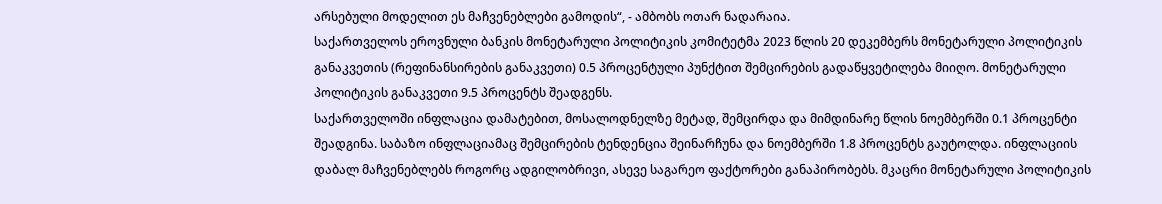არსებული მოდელით ეს მაჩვენებლები გამოდის“, - ამბობს ოთარ ნადარაია.
საქართველოს ეროვნული ბანკის მონეტარული პოლიტიკის კომიტეტმა 2023 წლის 20 დეკემბერს მონეტარული პოლიტიკის განაკვეთის (რეფინანსირების განაკვეთი) 0.5 პროცენტული პუნქტით შემცირების გადაწყვეტილება მიიღო. მონეტარული პოლიტიკის განაკვეთი 9.5 პროცენტს შეადგენს.
საქართველოში ინფლაცია დამატებით, მოსალოდნელზე მეტად, შემცირდა და მიმდინარე წლის ნოემბერში 0.1 პროცენტი შეადგინა. საბაზო ინფლაციამაც შემცირების ტენდენცია შეინარჩუნა და ნოემბერში 1.8 პროცენტს გაუტოლდა. ინფლაციის დაბალ მაჩვენებლებს როგორც ადგილობრივი, ასევე საგარეო ფაქტორები განაპირობებს. მკაცრი მონეტარული პოლიტიკის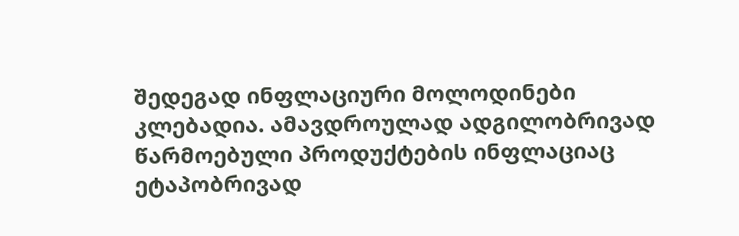შედეგად ინფლაციური მოლოდინები კლებადია. ამავდროულად ადგილობრივად წარმოებული პროდუქტების ინფლაციაც ეტაპობრივად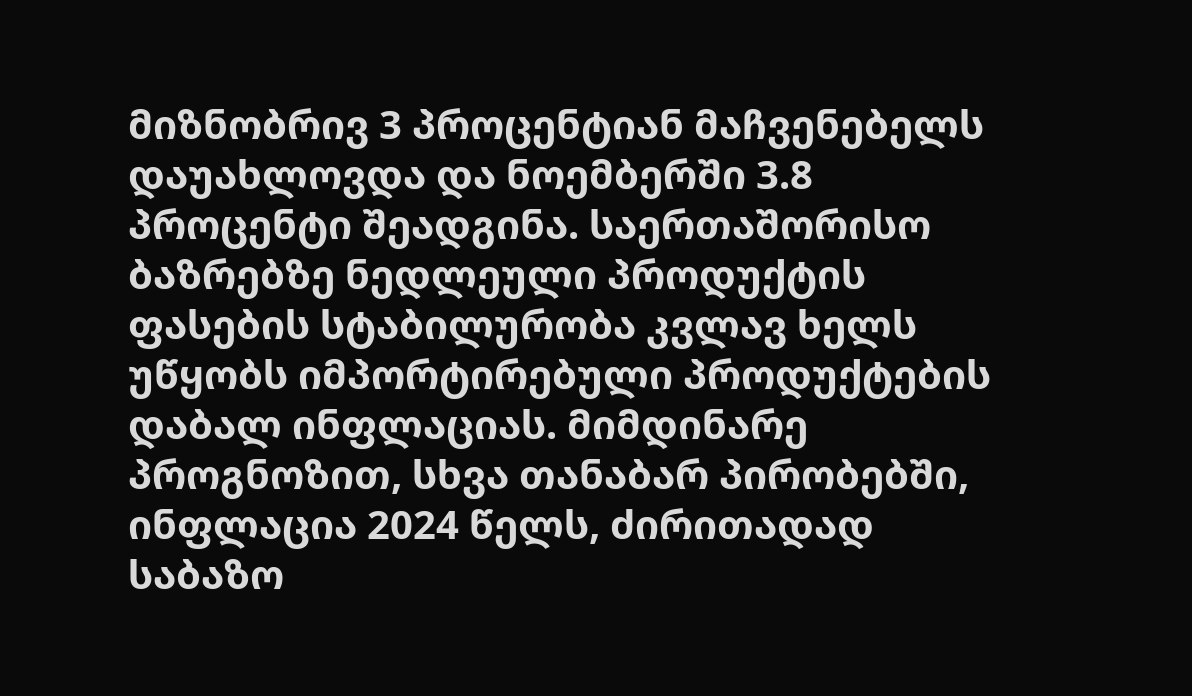მიზნობრივ 3 პროცენტიან მაჩვენებელს დაუახლოვდა და ნოემბერში 3.8 პროცენტი შეადგინა. საერთაშორისო ბაზრებზე ნედლეული პროდუქტის ფასების სტაბილურობა კვლავ ხელს უწყობს იმპორტირებული პროდუქტების დაბალ ინფლაციას. მიმდინარე პროგნოზით, სხვა თანაბარ პირობებში, ინფლაცია 2024 წელს, ძირითადად საბაზო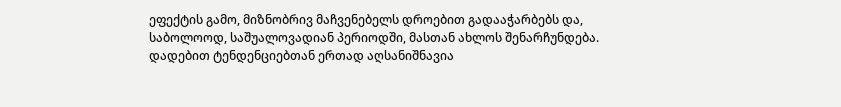ეფექტის გამო, მიზნობრივ მაჩვენებელს დროებით გადააჭარბებს და, საბოლოოდ, საშუალოვადიან პერიოდში, მასთან ახლოს შენარჩუნდება.
დადებით ტენდენციებთან ერთად აღსანიშნავია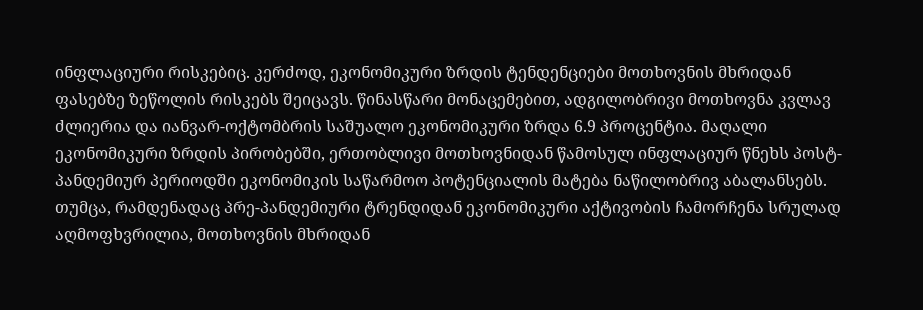ინფლაციური რისკებიც. კერძოდ, ეკონომიკური ზრდის ტენდენციები მოთხოვნის მხრიდან ფასებზე ზეწოლის რისკებს შეიცავს. წინასწარი მონაცემებით, ადგილობრივი მოთხოვნა კვლავ ძლიერია და იანვარ-ოქტომბრის საშუალო ეკონომიკური ზრდა 6.9 პროცენტია. მაღალი ეკონომიკური ზრდის პირობებში, ერთობლივი მოთხოვნიდან წამოსულ ინფლაციურ წნეხს პოსტ-პანდემიურ პერიოდში ეკონომიკის საწარმოო პოტენციალის მატება ნაწილობრივ აბალანსებს. თუმცა, რამდენადაც პრე-პანდემიური ტრენდიდან ეკონომიკური აქტივობის ჩამორჩენა სრულად აღმოფხვრილია, მოთხოვნის მხრიდან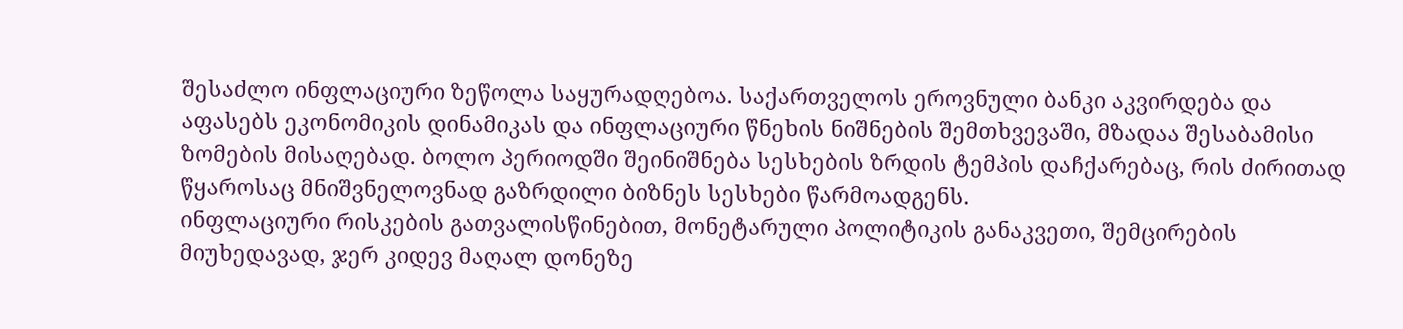შესაძლო ინფლაციური ზეწოლა საყურადღებოა. საქართველოს ეროვნული ბანკი აკვირდება და აფასებს ეკონომიკის დინამიკას და ინფლაციური წნეხის ნიშნების შემთხვევაში, მზადაა შესაბამისი ზომების მისაღებად. ბოლო პერიოდში შეინიშნება სესხების ზრდის ტემპის დაჩქარებაც, რის ძირითად წყაროსაც მნიშვნელოვნად გაზრდილი ბიზნეს სესხები წარმოადგენს.
ინფლაციური რისკების გათვალისწინებით, მონეტარული პოლიტიკის განაკვეთი, შემცირების მიუხედავად, ჯერ კიდევ მაღალ დონეზე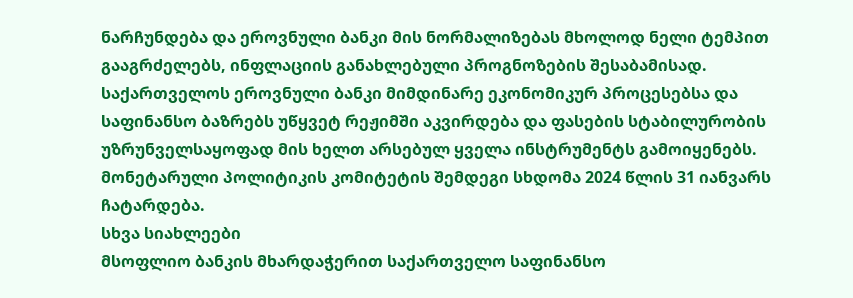ნარჩუნდება და ეროვნული ბანკი მის ნორმალიზებას მხოლოდ ნელი ტემპით გააგრძელებს, ინფლაციის განახლებული პროგნოზების შესაბამისად.
საქართველოს ეროვნული ბანკი მიმდინარე ეკონომიკურ პროცესებსა და საფინანსო ბაზრებს უწყვეტ რეჟიმში აკვირდება და ფასების სტაბილურობის უზრუნველსაყოფად მის ხელთ არსებულ ყველა ინსტრუმენტს გამოიყენებს.
მონეტარული პოლიტიკის კომიტეტის შემდეგი სხდომა 2024 წლის 31 იანვარს ჩატარდება.
სხვა სიახლეები
მსოფლიო ბანკის მხარდაჭერით საქართველო საფინანსო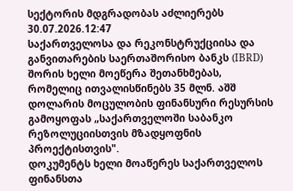სექტორის მდგრადობას აძლიერებს
30.07.2026.12:47
საქართველოსა და რეკონსტრუქციისა და განვითარების საერთაშორისო ბანკს (IBRD) შორის ხელი მოეწერა შეთანხმებას, რომელიც ითვალისწინებს 35 მლნ. აშშ დოლარის მოცულობის ფინანსური რესურსის გამოყოფას „საქართველოში საბანკო რეზოლუციისთვის მზადყოფნის პროექტისთვის".
დოკუმენტს ხელი მოაწერეს საქართველოს ფინანსთა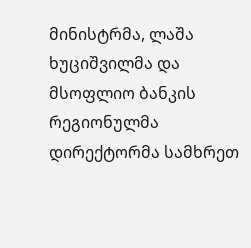მინისტრმა, ლაშა ხუციშვილმა და მსოფლიო ბანკის რეგიონულმა დირექტორმა სამხრეთ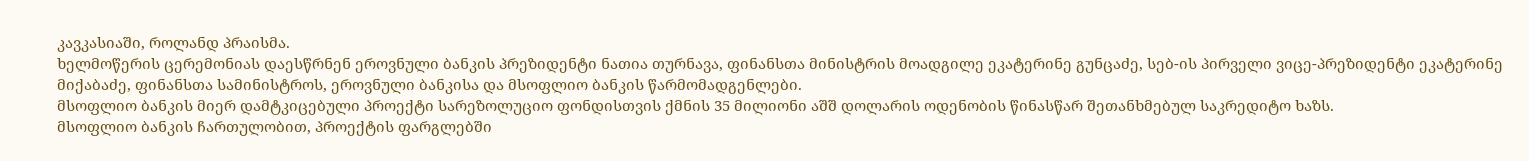კავკასიაში, როლანდ პრაისმა.
ხელმოწერის ცერემონიას დაესწრნენ ეროვნული ბანკის პრეზიდენტი ნათია თურნავა, ფინანსთა მინისტრის მოადგილე ეკატერინე გუნცაძე, სებ-ის პირველი ვიცე-პრეზიდენტი ეკატერინე მიქაბაძე, ფინანსთა სამინისტროს, ეროვნული ბანკისა და მსოფლიო ბანკის წარმომადგენლები.
მსოფლიო ბანკის მიერ დამტკიცებული პროექტი სარეზოლუციო ფონდისთვის ქმნის 35 მილიონი აშშ დოლარის ოდენობის წინასწარ შეთანხმებულ საკრედიტო ხაზს.
მსოფლიო ბანკის ჩართულობით, პროექტის ფარგლებში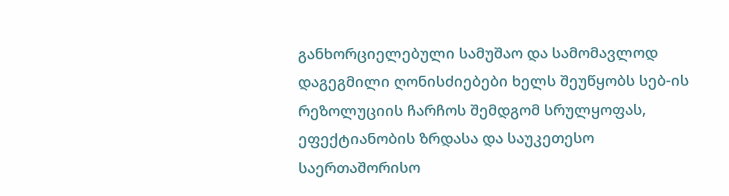განხორციელებული სამუშაო და სამომავლოდ დაგეგმილი ღონისძიებები ხელს შეუწყობს სებ-ის რეზოლუციის ჩარჩოს შემდგომ სრულყოფას, ეფექტიანობის ზრდასა და საუკეთესო საერთაშორისო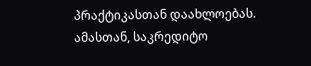პრაქტიკასთან დაახლოებას.
ამასთან, საკრედიტო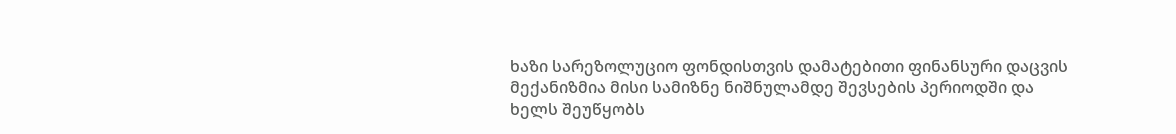ხაზი სარეზოლუციო ფონდისთვის დამატებითი ფინანსური დაცვის მექანიზმია მისი სამიზნე ნიშნულამდე შევსების პერიოდში და ხელს შეუწყობს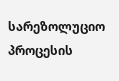სარეზოლუციო პროცესის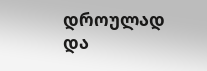დროულად და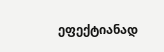ეფექტიანად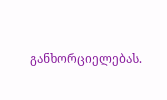განხორციელებას.